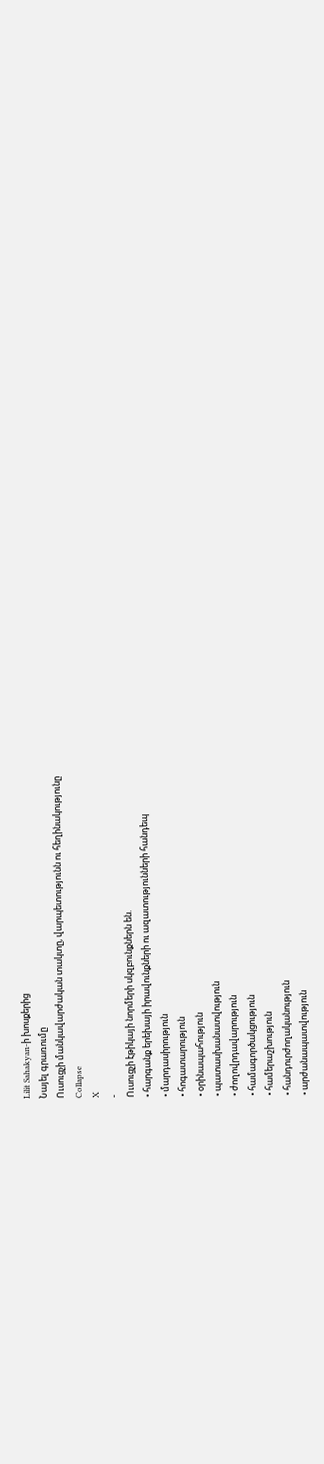Lilit Sahakyan-ի խոսքերից
Նայել գրառումը
Ուսուցչի մանկավարժական տակտը, վարպետությունն ու հեղինակությունը
Collapse
X
-
Ուսուցչի էթիկայի նորմերի սկզբունքներն են.
• հարգանք երեխայի իրավունքների ու ազատությունների հանդեպ
• մարդասիրություն
• հոգատարություն
• օրինապահություն
• պատասխանատվություն
• ժողովրդավարություն
• համագործակցություն
• համերաշխություն
• հանդուրժողականություն
• արժանապատվություն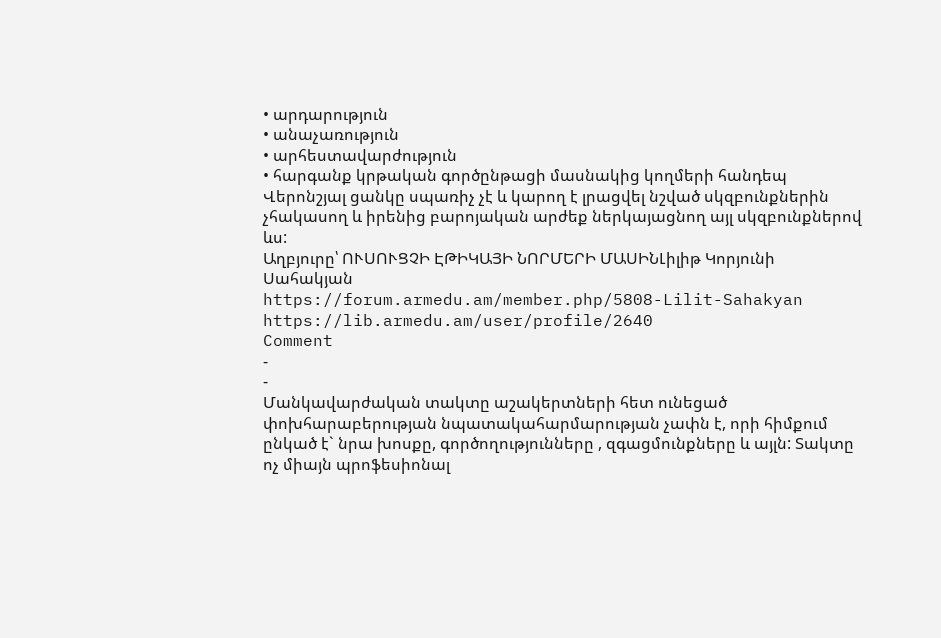• արդարություն
• անաչառություն
• արհեստավարժություն
• հարգանք կրթական գործընթացի մասնակից կողմերի հանդեպ
Վերոնշյալ ցանկը սպառիչ չէ և կարող է լրացվել նշված սկզբունքներին չհակասող և իրենից բարոյական արժեք ներկայացնող այլ սկզբունքներով ևս:
Աղբյուրը՝ ՈՒՍՈՒՑՉԻ ԷԹԻԿԱՅԻ ՆՈՐՄԵՐԻ ՄԱՍԻՆԼիլիթ Կորյունի Սահակյան
https://forum.armedu.am/member.php/5808-Lilit-Sahakyan
https://lib.armedu.am/user/profile/2640
Comment
-
-
Մանկավարժական տակտը աշակերտների հետ ունեցած փոխհարաբերության նպատակահարմարության չափն է, որի հիմքում ընկած է` նրա խոսքը, գործողությունները , զգացմունքները և այլն: Տակտը ոչ միայն պրոֆեսիոնալ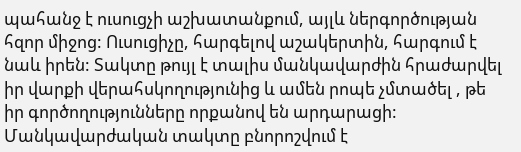պահանջ է ուսուցչի աշխատանքում, այլև ներգործության հզոր միջոց: Ուսուցիչը, հարգելով աշակերտին, հարգում է նաև իրեն: Տակտը թույլ է տալիս մանկավարժին հրաժարվել իր վարքի վերահսկողությունից և ամեն րոպե չմտածել , թե իր գործողությունները որքանով են արդարացի: Մանկավարժական տակտը բնորոշվում է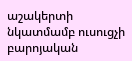աշակերտի նկատմամբ ուսուցչի բարոյական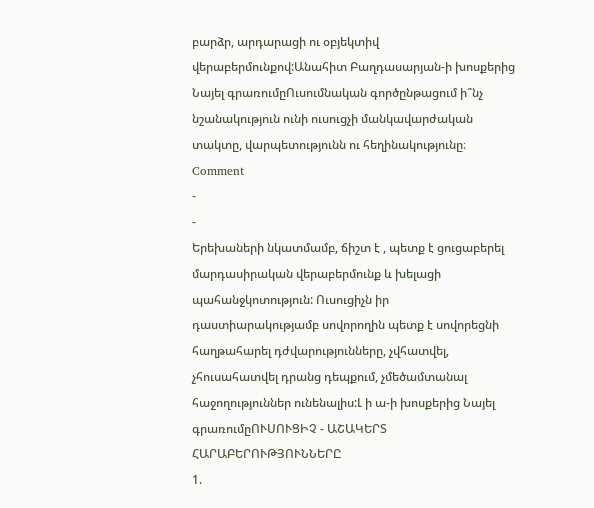բարձր, արդարացի ու օբյեկտիվ վերաբերմունքով:Անահիտ Բաղդասարյան-ի խոսքերից Նայել գրառումըՈւսումնական գործընթացում ի՞նչ նշանակություն ունի ուսուցչի մանկավարժական տակտը, վարպետությունն ու հեղինակությունը։
Comment
-
-
Երեխաների նկատմամբ, ճիշտ է , պետք է ցուցաբերել մարդասիրական վերաբերմունք և խելացի պահանջկոտություն: Ուսուցիչն իր դաստիարակությամբ սովորողին պետք է սովորեցնի հաղթահարել դժվարությունները, չվհատվել, չհուսահատվել դրանց դեպքում, չմեծամտանալ հաջողություններ ունենալիս:Լ ի ա-ի խոսքերից Նայել գրառումըՈՒՍՈՒՑԻՉ - ԱՇԱԿԵՐՏ ՀԱՐԱԲԵՐՈՒԹՅՈՒՆՆԵՐԸ
1.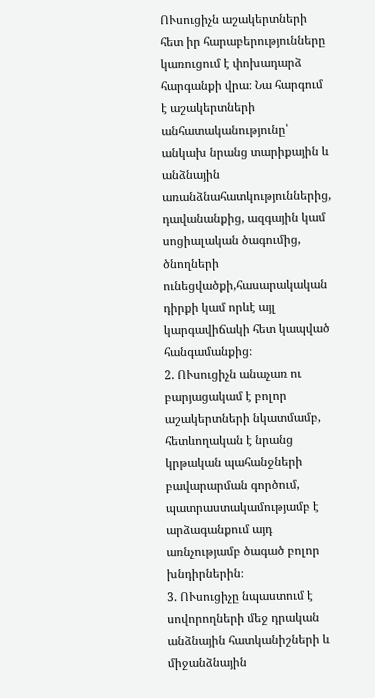ՈՒսուցիչն աշակերտների հետ իր հարաբերությունները կառուցում է փոխադարձ հարգանքի վրա։ Նա հարգում է աշակերտների անհատականությունը՝ անկախ նրանց տարիքային և անձնային առանձնահատկություններից, դավանանքից, ազգային կամ սոցիալական ծագումից, ծնողների ունեցվածքի,հասարակական դիրքի կամ որևէ այլ կարգավիճակի հետ կապված հանգամանքից։
2. ՈՒսուցիչն անաչառ ու բարյացակամ է բոլոր աշակերտների նկատմամբ, հետևողական է նրանց կրթական պահանջների բավարարման գործում, պատրաստակամությամբ է արձագանքում այդ առնչությամբ ծագած բոլոր խնդիրներին։
3. ՈՒսուցիչը նպաստում է սովորողների մեջ դրական անձնային հատկանիշների և միջանձնային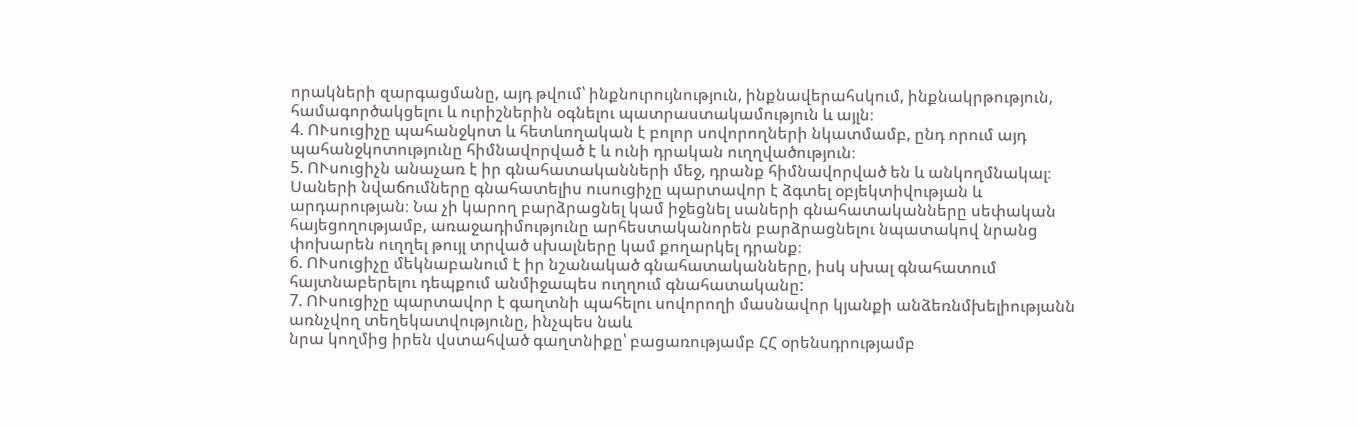որակների զարգացմանը, այդ թվում՝ ինքնուրույնություն, ինքնավերահսկում, ինքնակրթություն, համագործակցելու և ուրիշներին օգնելու պատրաստակամություն և այլն։
4. ՈՒսուցիչը պահանջկոտ և հետևողական է բոլոր սովորողների նկատմամբ, ընդ որում այդ պահանջկոտությունը հիմնավորված է և ունի դրական ուղղվածություն։
5. ՈՒսուցիչն անաչառ է իր գնահատականների մեջ, դրանք հիմնավորված են և անկողմնակալ։ Սաների նվաճումները գնահատելիս ուսուցիչը պարտավոր է ձգտել օբյեկտիվության և արդարության։ Նա չի կարող բարձրացնել կամ իջեցնել սաների գնահատականները սեփական հայեցողությամբ, առաջադիմությունը արհեստականորեն բարձրացնելու նպատակով նրանց փոխարեն ուղղել թույլ տրված սխալները կամ քողարկել դրանք։
6. ՈՒսուցիչը մեկնաբանում է իր նշանակած գնահատականները, իսկ սխալ գնահատում հայտնաբերելու դեպքում անմիջապես ուղղում գնահատականը:
7. ՈՒսուցիչը պարտավոր է գաղտնի պահելու սովորողի մասնավոր կյանքի անձեռնմխելիությանն առնչվող տեղեկատվությունը, ինչպես նաև
նրա կողմից իրեն վստահված գաղտնիքը՝ բացառությամբ ՀՀ օրենսդրությամբ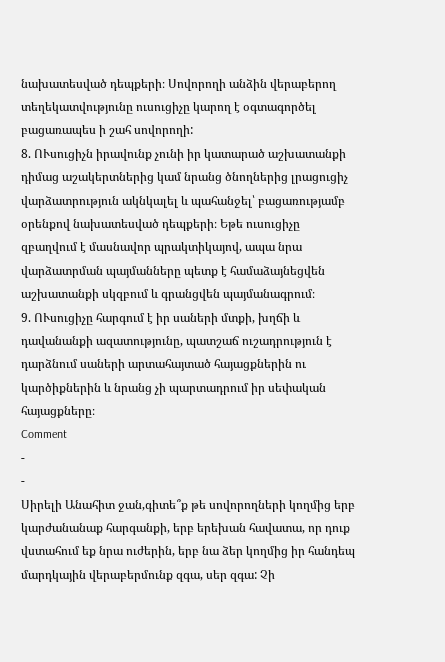նախատեսված դեպքերի։ Սովորողի անձին վերաբերող տեղեկատվությունը ուսուցիչը կարող է օգտագործել բացառապես ի շահ սովորողի:
8. ՈՒսուցիչն իրավունք չունի իր կատարած աշխատանքի դիմաց աշակերտներից կամ նրանց ծնողներից լրացուցիչ վարձատրություն ակնկալել և պահանջել՝ բացառությամբ օրենքով նախատեսված դեպքերի։ Եթե ուսուցիչը զբաղվում է մասնավոր պրակտիկայով, ապա նրա վարձատրման պայմանները պետք է համաձայնեցվեն աշխատանքի սկզբում և գրանցվեն պայմանագրում։
9. ՈՒսուցիչը հարգում է իր սաների մտքի, խղճի և դավանանքի ազատությունը, պատշաճ ուշադրություն է դարձնում սաների արտահայտած հայացքներին ու կարծիքներին և նրանց չի պարտադրում իր սեփական հայացքները։
Comment
-
-
Սիրելի Անահիտ ջան,գիտե՞ք թե սովորողների կողմից երբ կարժանանաք հարգանքի, երբ երեխան հավատա, որ դուք վստահում եք նրա ուժերին, երբ նա ձեր կողմից իր հանդեպ մարդկային վերաբերմունք զգա, սեր զգա: Չի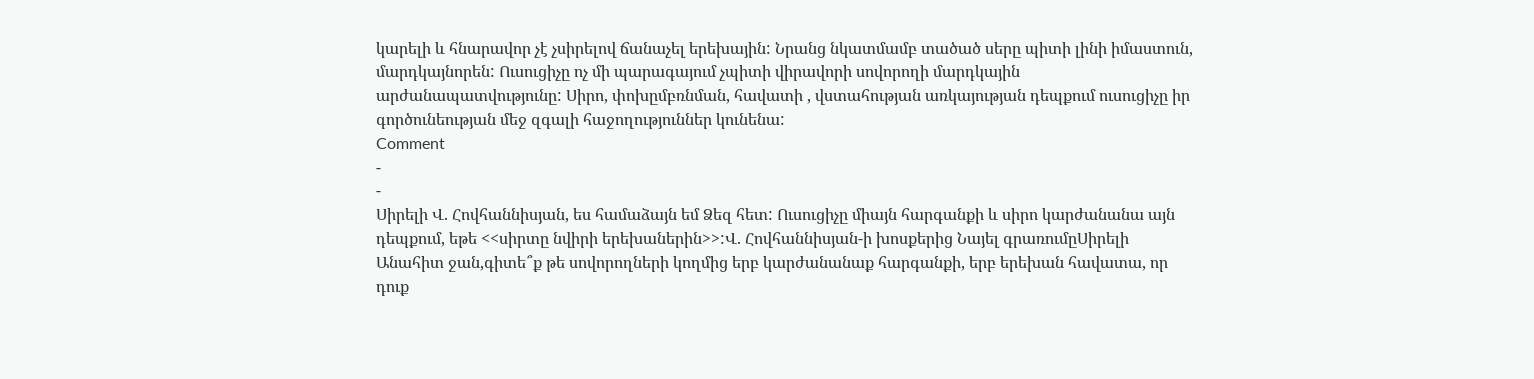կարելի և հնարավոր չէ չսիրելով ճանաչել երեխային: Նրանց նկատմամբ տածած սերը պիտի լինի իմաստուն, մարդկայնորեն: Ուսուցիչը ոչ մի պարագայում չպիտի վիրավորի սովորողի մարդկային արժանապատվությունը: Սիրո, փոխըմբռնման, հավատի , վստահության առկայության դեպքում ուսուցիչը իր գործունեության մեջ զգալի հաջողություններ կունենա:
Comment
-
-
Սիրելի Վ. Հովհաննիսյան, ես համաձայն եմ Ձեզ հետ: Ուսուցիչը միայն հարգանքի և սիրո կարժանանա այն դեպքում, եթե <<սիրտը նվիրի երեխաներին>>:Վ. Հովհաննիսյան-ի խոսքերից Նայել գրառումըՍիրելի Անահիտ ջան,գիտե՞ք թե սովորողների կողմից երբ կարժանանաք հարգանքի, երբ երեխան հավատա, որ դուք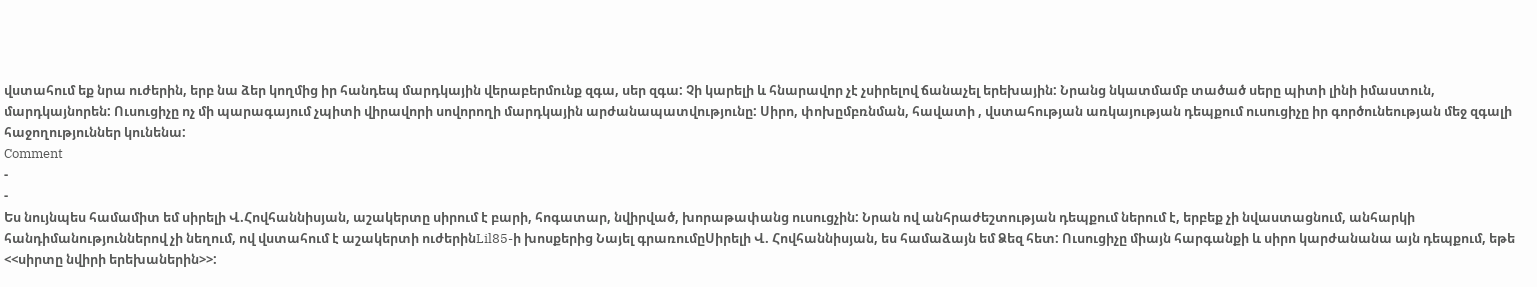վստահում եք նրա ուժերին, երբ նա ձեր կողմից իր հանդեպ մարդկային վերաբերմունք զգա, սեր զգա: Չի կարելի և հնարավոր չէ չսիրելով ճանաչել երեխային: Նրանց նկատմամբ տածած սերը պիտի լինի իմաստուն, մարդկայնորեն: Ուսուցիչը ոչ մի պարագայում չպիտի վիրավորի սովորողի մարդկային արժանապատվությունը: Սիրո, փոխըմբռնման, հավատի , վստահության առկայության դեպքում ուսուցիչը իր գործունեության մեջ զգալի հաջողություններ կունենա:
Comment
-
-
Ես նույնպես համամիտ եմ սիրելի Վ.Հովհաննիսյան, աշակերտը սիրում է բարի, հոգատար, նվիրված, խորաթափանց ուսուցչին: Նրան ով անհրաժեշտության դեպքում ներում է, երբեք չի նվաստացնում, անհարկի հանդիմանություններով չի նեղում, ով վստահում է աշակերտի ուժերինLil85-ի խոսքերից Նայել գրառումըՍիրելի Վ. Հովհաննիսյան, ես համաձայն եմ Ձեզ հետ: Ուսուցիչը միայն հարգանքի և սիրո կարժանանա այն դեպքում, եթե <<սիրտը նվիրի երեխաներին>>: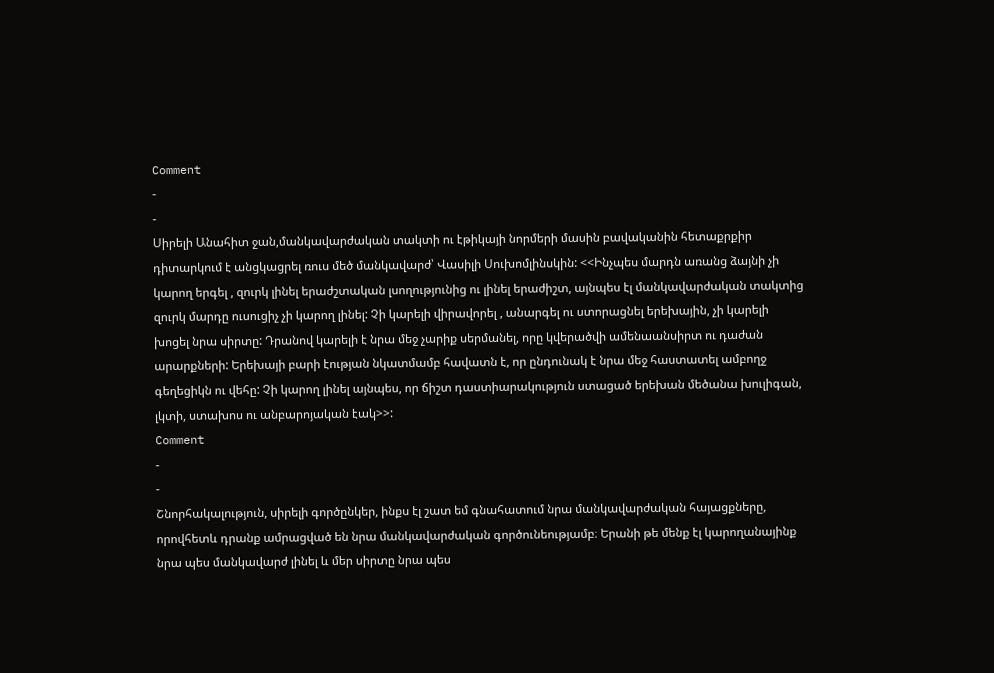Comment
-
-
Սիրելի Անահիտ ջան,մանկավարժական տակտի ու էթիկայի նորմերի մասին բավականին հետաքրքիր դիտարկում է անցկացրել ռուս մեծ մանկավարժ՝ Վասիլի Սուխոմլինսկին: <<Ինչպես մարդն առանց ձայնի չի կարող երգել , զուրկ լինել երաժշտական լսողությունից ու լինել երաժիշտ, այնպես էլ մանկավարժական տակտից զուրկ մարդը ուսուցիչ չի կարող լինել: Չի կարելի վիրավորել , անարգել ու ստորացնել երեխային, չի կարելի խոցել նրա սիրտը: Դրանով կարելի է նրա մեջ չարիք սերմանել, որը կվերածվի ամենաանսիրտ ու դաժան արարքների: Երեխայի բարի էության նկատմամբ հավատն է, որ ընդունակ է նրա մեջ հաստատել ամբողջ գեղեցիկն ու վեհը: Չի կարող լինել այնպես, որ ճիշտ դաստիարակություն ստացած երեխան մեծանա խուլիգան, լկտի, ստախոս ու անբարոյական էակ>>:
Comment
-
-
Շնորհակալություն, սիրելի գործընկեր, ինքս էլ շատ եմ գնահատում նրա մանկավարժական հայացքները, որովհետև դրանք ամրացված են նրա մանկավարժական գործունեությամբ։ Երանի թե մենք էլ կարողանայինք նրա պես մանկավարժ լինել և մեր սիրտը նրա պես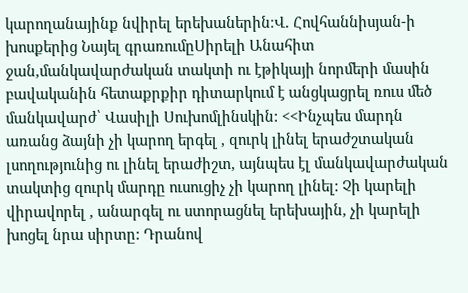կարողանայինք նվիրել երեխաներին։Վ. Հովհաննիսյան-ի խոսքերից Նայել գրառումըՍիրելի Անահիտ ջան,մանկավարժական տակտի ու էթիկայի նորմերի մասին բավականին հետաքրքիր դիտարկում է անցկացրել ռուս մեծ մանկավարժ՝ Վասիլի Սուխոմլինսկին: <<Ինչպես մարդն առանց ձայնի չի կարող երգել , զուրկ լինել երաժշտական լսողությունից ու լինել երաժիշտ, այնպես էլ մանկավարժական տակտից զուրկ մարդը ուսուցիչ չի կարող լինել: Չի կարելի վիրավորել , անարգել ու ստորացնել երեխային, չի կարելի խոցել նրա սիրտը: Դրանով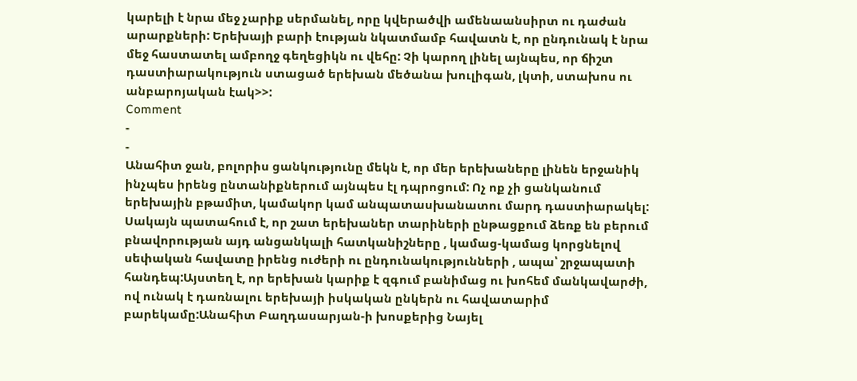կարելի է նրա մեջ չարիք սերմանել, որը կվերածվի ամենաանսիրտ ու դաժան արարքների: Երեխայի բարի էության նկատմամբ հավատն է, որ ընդունակ է նրա մեջ հաստատել ամբողջ գեղեցիկն ու վեհը: Չի կարող լինել այնպես, որ ճիշտ դաստիարակություն ստացած երեխան մեծանա խուլիգան, լկտի, ստախոս ու անբարոյական էակ>>:
Comment
-
-
Անահիտ ջան, բոլորիս ցանկությունը մեկն է, որ մեր երեխաները լինեն երջանիկ ինչպես իրենց ընտանիքներում այնպես էլ դպրոցում: Ոչ ոք չի ցանկանում երեխային բթամիտ, կամակոր կամ անպատասխանատու մարդ դաստիարակել: Սակայն պատահում է, որ շատ երեխաներ տարիների ընթացքում ձեռք են բերում բնավորության այդ անցանկալի հատկանիշները , կամաց-կամաց կորցնելով սեփական հավատը իրենց ուժերի ու ընդունակությունների , ապա՝ շրջապատի հանդեպ:Այստեղ է, որ երեխան կարիք է զգում բանիմաց ու խոհեմ մանկավարժի, ով ունակ է դառնալու երեխայի իսկական ընկերն ու հավատարիմ բարեկամը:Անահիտ Բաղդասարյան-ի խոսքերից Նայել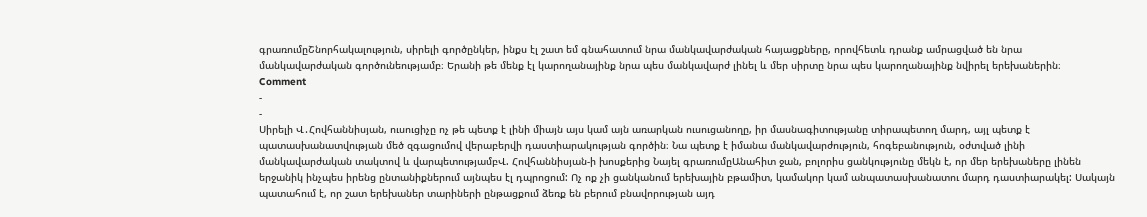գրառումըՇնորհակալություն, սիրելի գործընկեր, ինքս էլ շատ եմ գնահատում նրա մանկավարժական հայացքները, որովհետև դրանք ամրացված են նրա մանկավարժական գործունեությամբ։ Երանի թե մենք էլ կարողանայինք նրա պես մանկավարժ լինել և մեր սիրտը նրա պես կարողանայինք նվիրել երեխաներին։
Comment
-
-
Սիրելի Վ․Հովհաննիսյան, ուսուցիչը ոչ թե պետք է լինի միայն այս կամ այն առարկան ուսուցանողը, իր մասնագիտությանը տիրապետող մարդ, այլ պետք է պատասխանատվության մեծ զգացումով վերաբերվի դաստիարակության գործին։ Նա պետք է իմանա մանկավարժություն, հոգեբանություն, օժտված լինի մանկավարժական տակտով և վարպետությամբՎ. Հովհաննիսյան-ի խոսքերից Նայել գրառումըԱնահիտ ջան, բոլորիս ցանկությունը մեկն է, որ մեր երեխաները լինեն երջանիկ ինչպես իրենց ընտանիքներում այնպես էլ դպրոցում: Ոչ ոք չի ցանկանում երեխային բթամիտ, կամակոր կամ անպատասխանատու մարդ դաստիարակել: Սակայն պատահում է, որ շատ երեխաներ տարիների ընթացքում ձեռք են բերում բնավորության այդ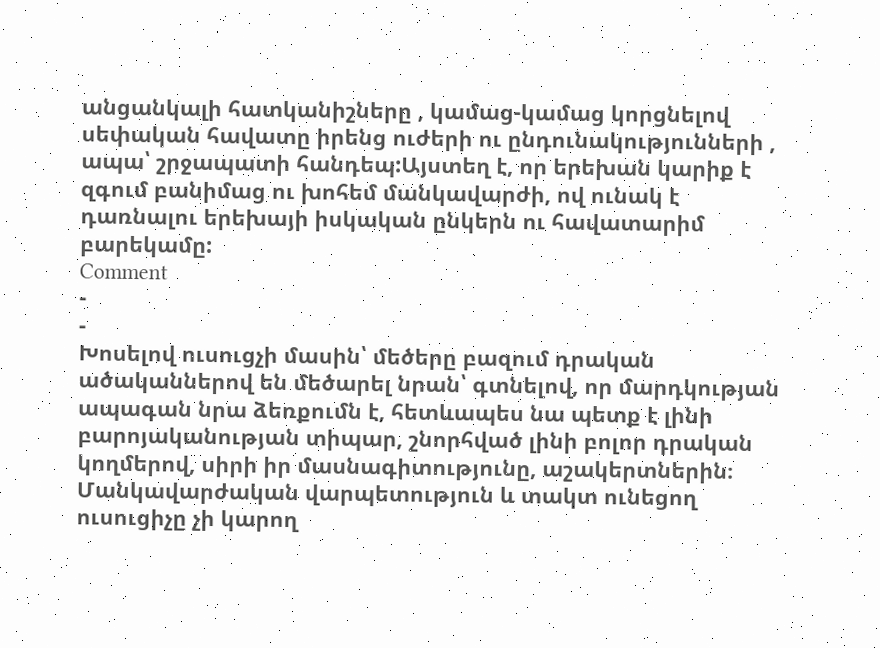անցանկալի հատկանիշները , կամաց-կամաց կորցնելով սեփական հավատը իրենց ուժերի ու ընդունակությունների , ապա՝ շրջապատի հանդեպ:Այստեղ է, որ երեխան կարիք է զգում բանիմաց ու խոհեմ մանկավարժի, ով ունակ է դառնալու երեխայի իսկական ընկերն ու հավատարիմ բարեկամը:
Comment
-
-
Խոսելով ուսուցչի մասին՝ մեծերը բազում դրական ածականներով են մեծարել նրան՝ գտնելով, որ մարդկության ապագան նրա ձեռքումն է, հետևապես նա պետք է լինի բարոյականության տիպար, շնորհված լինի բոլոր դրական կողմերով, սիրի իր մասնագիտությունը, աշակերտներին։ Մանկավարժական վարպետություն և տակտ ունեցող ուսուցիչը չի կարող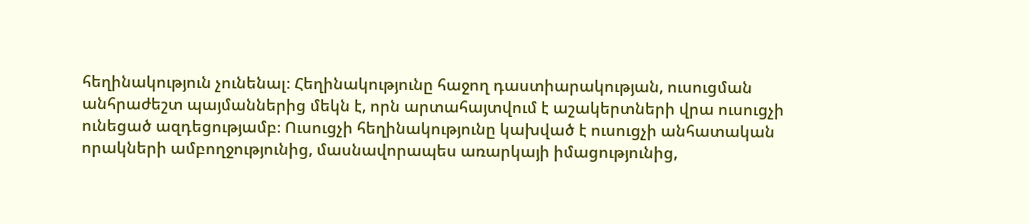հեղինակություն չունենալ։ Հեղինակությունը հաջող դաստիարակության, ուսուցման անհրաժեշտ պայմաններից մեկն է, որն արտահայտվում է աշակերտների վրա ուսուցչի ունեցած ազդեցությամբ։ Ուսուցչի հեղինակությունը կախված է ուսուցչի անհատական որակների ամբողջությունից, մասնավորապես առարկայի իմացությունից,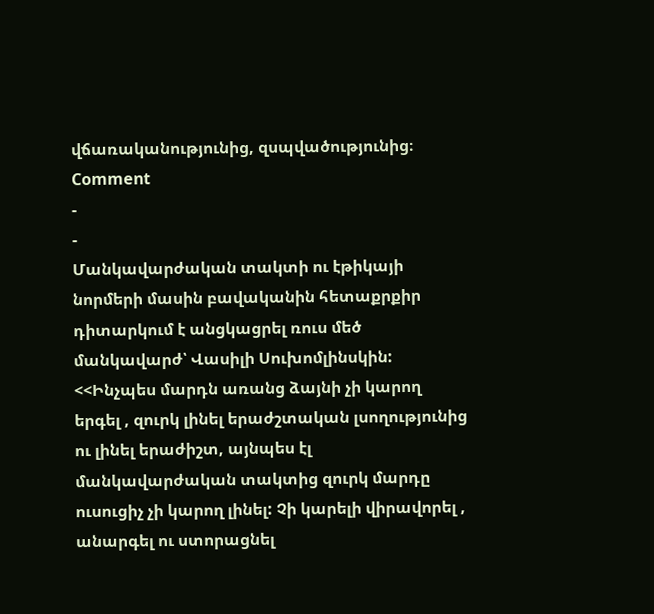վճառականությունից, զսպվածությունից։
Comment
-
-
Մանկավարժական տակտի ու էթիկայի նորմերի մասին բավականին հետաքրքիր դիտարկում է անցկացրել ռուս մեծ մանկավարժ՝ Վասիլի Սուխոմլինսկին: <<Ինչպես մարդն առանց ձայնի չի կարող երգել , զուրկ լինել երաժշտական լսողությունից ու լինել երաժիշտ, այնպես էլ մանկավարժական տակտից զուրկ մարդը ուսուցիչ չի կարող լինել: Չի կարելի վիրավորել , անարգել ու ստորացնել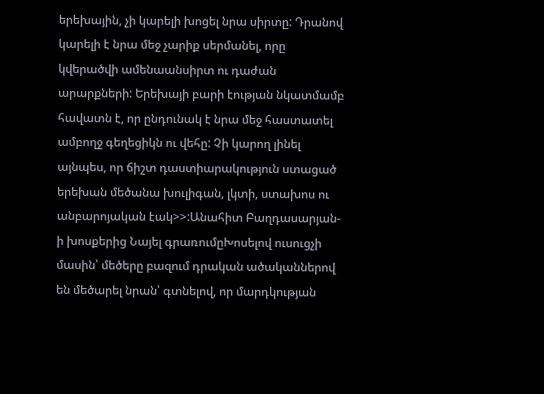երեխային, չի կարելի խոցել նրա սիրտը: Դրանով կարելի է նրա մեջ չարիք սերմանել, որը կվերածվի ամենաանսիրտ ու դաժան արարքների: Երեխայի բարի էության նկատմամբ հավատն է, որ ընդունակ է նրա մեջ հաստատել ամբողջ գեղեցիկն ու վեհը: Չի կարող լինել այնպես, որ ճիշտ դաստիարակություն ստացած երեխան մեծանա խուլիգան, լկտի, ստախոս ու անբարոյական էակ>>:Անահիտ Բաղդասարյան-ի խոսքերից Նայել գրառումըԽոսելով ուսուցչի մասին՝ մեծերը բազում դրական ածականներով են մեծարել նրան՝ գտնելով, որ մարդկության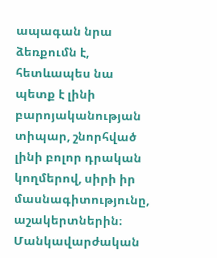ապագան նրա ձեռքումն է, հետևապես նա պետք է լինի բարոյականության տիպար, շնորհված լինի բոլոր դրական կողմերով, սիրի իր մասնագիտությունը, աշակերտներին։ Մանկավարժական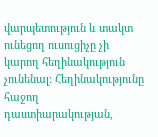վարպետություն և տակտ ունեցող ուսուցիչը չի կարող հեղինակություն չունենալ։ Հեղինակությունը հաջող դաստիարակության,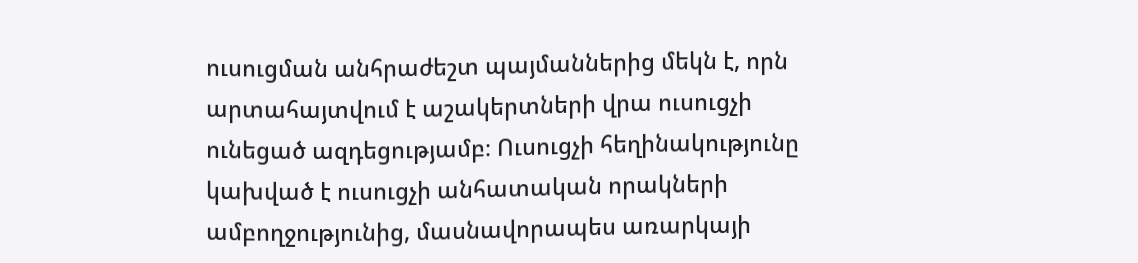ուսուցման անհրաժեշտ պայմաններից մեկն է, որն արտահայտվում է աշակերտների վրա ուսուցչի ունեցած ազդեցությամբ։ Ուսուցչի հեղինակությունը կախված է ուսուցչի անհատական որակների ամբողջությունից, մասնավորապես առարկայի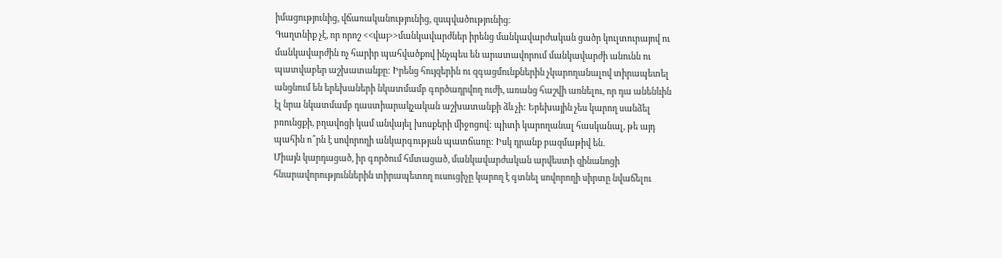իմացությունից, վճառականությունից, զսպվածությունից։
Գաղտնիք չէ, որ որոշ <<վայ>>մանկավարժներ իրենց մանկավարժական ցածր կուլտուրայով ու մանկավարժին ոչ հարիր պահվածքով ինչպես են արատավորում մանկավարժի անունն ու պատվաբեր աշխատանքը: Իրենց հույզերին ու զգացմունքներին չկարողանալով տիրապետել անցնում են երեխաների նկատմամբ գործադրվող ուժի, առանց հաշվի առնելու, որ դա անենևին էլ նրա նկատմամբ դաստիարակչական աշխատանքի ձև չի: Երեխային չես կարող սանձել բռունցքի, բղավոցի կամ անվայել խոսքերի միջոցով: պիտի կարողանալ հասկանալ, թե այդ պահին ո՞րն է սովորողի անկարգության պատճառը: Իսկ դրանք բազմաթիվ են.
Միայն կարդացած, իր գործում հմտացած, մանկավարժական արվեստի զինանոցի հնարավորություններին տիրապետող ուսուցիչը կարող է գտնել սովորողի սիրտը նվաճելու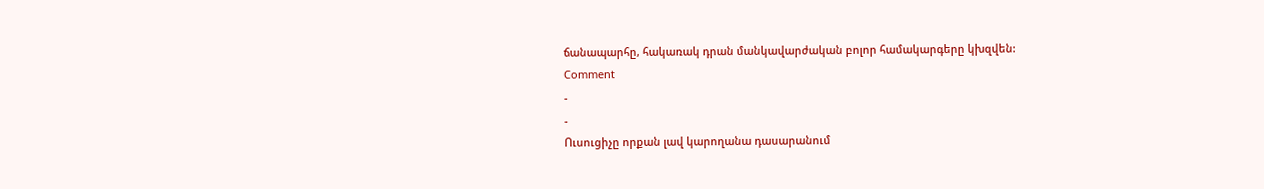ճանապարհը, հակառակ դրան մանկավարժական բոլոր համակարգերը կխզվեն:
Comment
-
-
Ուսուցիչը որքան լավ կարողանա դասարանում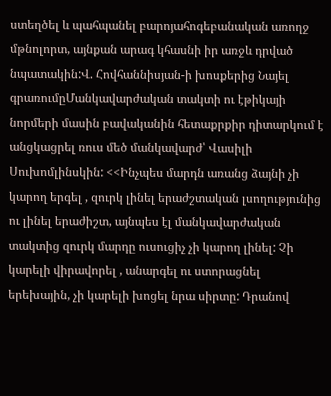ստեղծել և պահպանել բարոյահոգեբանական առողջ մթնոլորտ, այնքան արագ կհասնի իր առջև դրված նպատակին:Վ. Հովհաննիսյան-ի խոսքերից Նայել գրառումըՄանկավարժական տակտի ու էթիկայի նորմերի մասին բավականին հետաքրքիր դիտարկում է անցկացրել ռուս մեծ մանկավարժ՝ Վասիլի Սուխոմլինսկին: <<Ինչպես մարդն առանց ձայնի չի կարող երգել , զուրկ լինել երաժշտական լսողությունից ու լինել երաժիշտ, այնպես էլ մանկավարժական տակտից զուրկ մարդը ուսուցիչ չի կարող լինել: Չի կարելի վիրավորել , անարգել ու ստորացնել երեխային, չի կարելի խոցել նրա սիրտը: Դրանով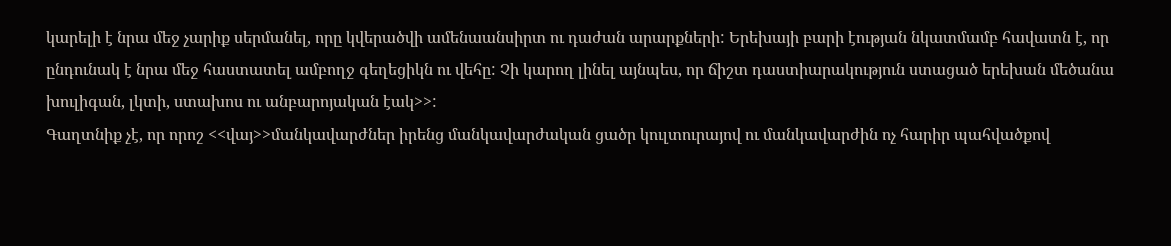կարելի է նրա մեջ չարիք սերմանել, որը կվերածվի ամենաանսիրտ ու դաժան արարքների: Երեխայի բարի էության նկատմամբ հավատն է, որ ընդունակ է նրա մեջ հաստատել ամբողջ գեղեցիկն ու վեհը: Չի կարող լինել այնպես, որ ճիշտ դաստիարակություն ստացած երեխան մեծանա խուլիգան, լկտի, ստախոս ու անբարոյական էակ>>:
Գաղտնիք չէ, որ որոշ <<վայ>>մանկավարժներ իրենց մանկավարժական ցածր կուլտուրայով ու մանկավարժին ոչ հարիր պահվածքով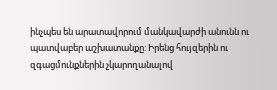ինչպես են արատավորում մանկավարժի անունն ու պատվաբեր աշխատանքը: Իրենց հույզերին ու զգացմունքներին չկարողանալով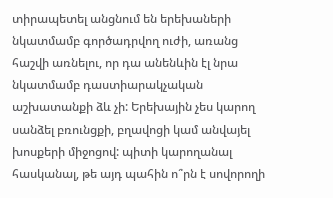տիրապետել անցնում են երեխաների նկատմամբ գործադրվող ուժի, առանց հաշվի առնելու, որ դա անենևին էլ նրա նկատմամբ դաստիարակչական աշխատանքի ձև չի: Երեխային չես կարող սանձել բռունցքի, բղավոցի կամ անվայել խոսքերի միջոցով: պիտի կարողանալ հասկանալ, թե այդ պահին ո՞րն է սովորողի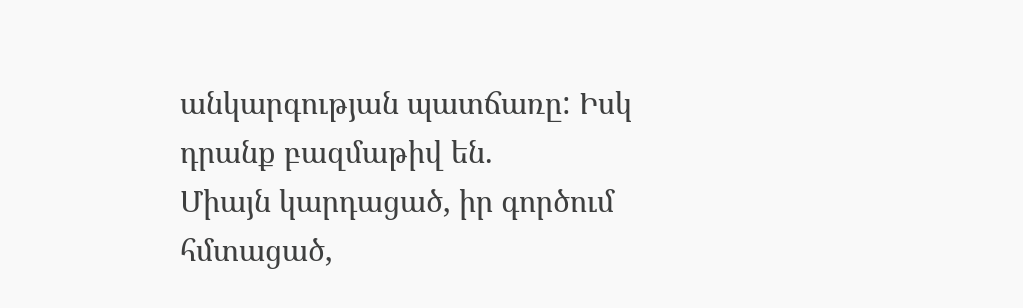անկարգության պատճառը: Իսկ դրանք բազմաթիվ են.
Միայն կարդացած, իր գործում հմտացած,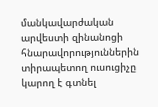մանկավարժական արվեստի զինանոցի հնարավորություններին տիրապետող ուսուցիչը կարող է գտնել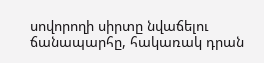սովորողի սիրտը նվաճելու ճանապարհը, հակառակ դրան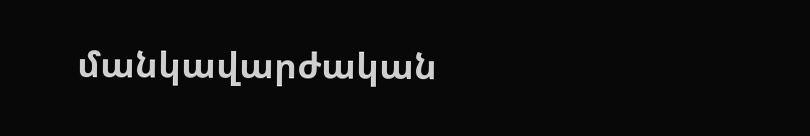մանկավարժական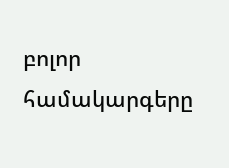բոլոր համակարգերը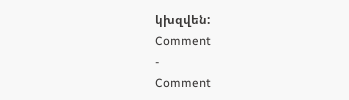կխզվեն:
Comment
-
Comment